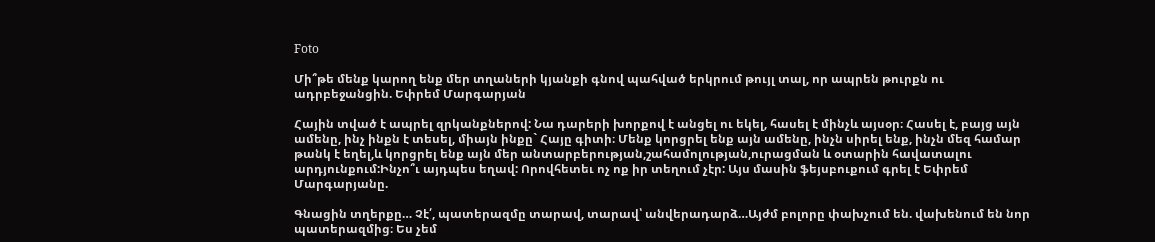Foto

Մի՞թե մենք կարող ենք մեր տղաների կյանքի գնով պահված երկրում թույլ տալ, որ ապրեն թուրքն ու ադրբեջանցին. Եփրեմ Մարգարյան

Հային տված է ապրել զրկանքներով: Նա դարերի խորքով է անցել ու եկել, հասել է մինչև այսօր։ Հասել է, բայց այն ամենը, ինչ ինքն է տեսել, միայն ինքը` Հայը գիտի։ Մենք կորցրել ենք այն ամենը, ինչն սիրել ենք, ինչն մեզ համար թանկ է եղել,և կորցրել ենք այն մեր անտարբերության,շահամոլության,ուրացման և օտարին հավատալու արդյունքում:Ինչո՞ւ այդպես եղավ: Որովհետեւ ոչ ոք իր տեղում չէր: Այս մասին ֆեյսբուքում գրել է Եփրեմ Մարգարյանը.

Գնացին տղերքը… Չէ՛, պատերազմը տարավ, տարավ՝ անվերադարձ…Այժմ բոլորը փախչում են. վախենում են նոր պատերազմից։ Ես չեմ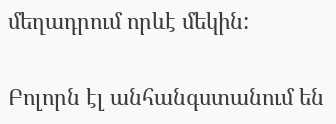մեղադրում որևէ մեկին:

Բոլորն էլ անհանգստանում են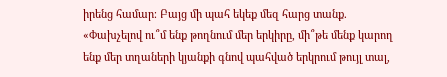իրենց համար։ Բայց մի պահ եկեք մեզ հարց տանք. «Փախչելով ու՞մ ենք թողնում մեր երկիրը, մի՞թե մենք կարող ենք մեր տղաների կյանքի գնով պահված երկրում թույլ տալ,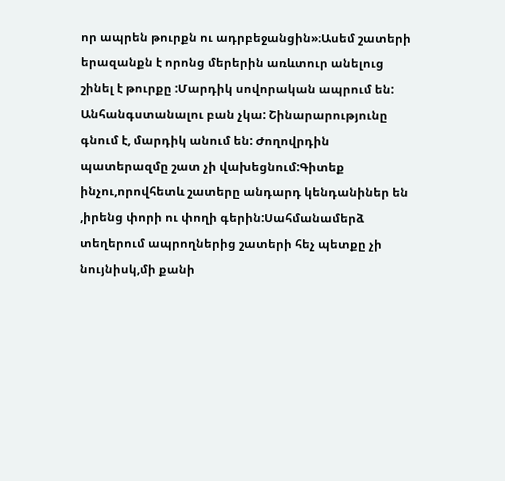որ ապրեն թուրքն ու ադրբեջանցին»։Ասեմ շատերի երազանքն է որոնց մերերին առևտուր անելուց շինել է թուրքը :Մարդիկ սովորական ապրում են: Անհանգստանալու բան չկա: Շինարարությունը գնում է, մարդիկ անում են: Ժողովրդին պատերազմը շատ չի վախեցնում:Գիտեք ինչու,որովհետև շատերը անդարդ կենդանիներ են ,իրենց փորի ու փողի գերին:Սահմանամերձ տեղերում ապրողներից շատերի հեչ պետքը չի նույնիսկ,մի քանի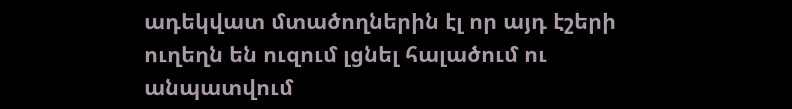ադեկվատ մտածողներին էլ որ այդ էշերի ուղեղն են ուզում լցնել հալածում ու անպատվում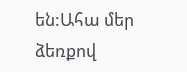են:Ահա մեր ձեռքով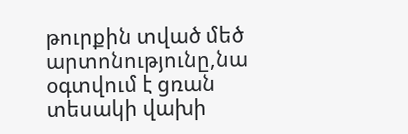թուրքին տված մեծ արտոնությունը,նա օգտվում է ցռան տեսակի վախի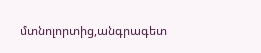մտնոլորտից,անգրագետ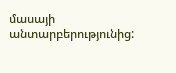մասայի անտարբերությունից: